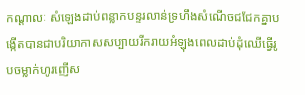កណ្ដាលៈ សំឡេងដាប់ពន្លាកបន្ទរលាន់ទ្រហឹងសំណើចជជែកគ្នាបង្កើតបានជាបរិយាកាសសប្បាយរីករាយអំឡុងពេលដាប់ដុំឈើធ្វើរូបចម្លាក់ហូរញើស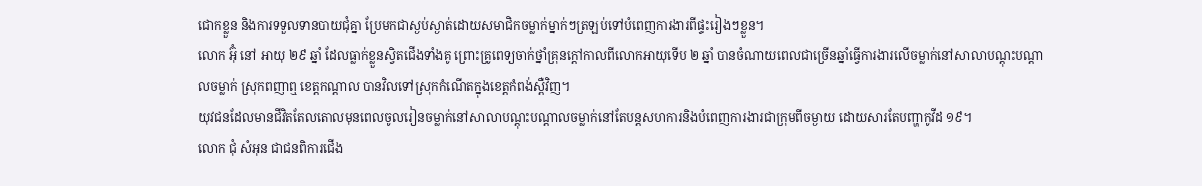ជោកខ្លួន និងការទទួលទានបាយជុំគ្នា ប្រែមកជាស្ងប់ស្ងាត់ដោយសមាជិកចម្លាក់ម្នាក់ៗត្រឡប់ទៅបំពេញការងារពីផ្ទះរៀងៗខ្លួន។
លោក អ៊ុំ នៅ អាយុ ២៩ ឆ្នាំ ដែលធ្លាក់ខ្លួនស្វិតជើងទាំងគូ ព្រោះគ្រូពេទ្យចាក់ថ្នាំគ្រុនក្ដៅកាលពីលោកអាយុទើប ២ ឆ្នាំ បានចំណាយពេលជាច្រើនឆ្នាំធ្វើការងារលើចម្លាក់នៅសាលាបណ្ដុះបណ្ដាលចម្លាក់ ស្រុកពញាឮ ខេត្តកណ្ដាល បានវិលទៅស្រុកកំណើតក្នុងខេត្ដកំពង់ស្ពឺវិញ។
យុវជនដែលមានជីវិតតែលតោលមុនពេលចូលរៀនចម្លាក់នៅសាលាបណ្ដុះបណ្ដាលចម្លាក់នៅតែបន្ដសហការនិងបំពេញការងារជាក្រុមពីចម្ងាយ ដោយសារតែបញ្ហាកូវីដ ១៩។
លោក ជុំ សំអុន ជាជនពិការជើង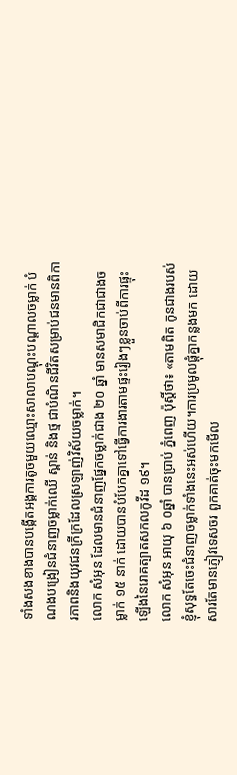ទាំងសងខាងបានបង្កើតអង្គការតូចមួយឈ្មោះសាលាបណ្ដុះបណ្ដាលចម្លាក់ បំណងបង្រៀនជំនាញចម្លាក់ឈើ ស្ពាន់ និងថ្ម ជាបំណិនជីវិតសម្រាប់ជនមានពិការភាពនិងយុវជនក្រីក្រដែលស្រឡាញ់វិស័យចម្លាក់។
លោក សំអុន ដែលមានជំនាញផ្នែកចម្លាក់ជាង ២០ ឆ្នាំ មានសមាជិកជាជាងចម្លាក់ ១៥ នាក់ ដោយបានបំបែកគ្នាទៅធ្វើការងារតាមផ្ទះរៀងៗខ្លួនចាប់ពីការផ្ទុះឡើងនៃរោគត្បាតសកលកូវីដ ១៩។
លោក សំអុន អាយុ ៦ ០ឆ្នាំ បានប្រាប់ ភ្នំពេញ ប៉ុស្ដិ៍ថា៖ «តាមពិត កូនជាងរបស់ខ្ញុំសុទ្ធតែចេះជំនាញចម្លាក់ទាំងនេះអស់ហើយ។ការប្រមូលផ្ដុំគ្នាកន្លងមក ដោយសារតែមានភ្ញៀវទេសចរ ពួកគាត់ចុះមកមើល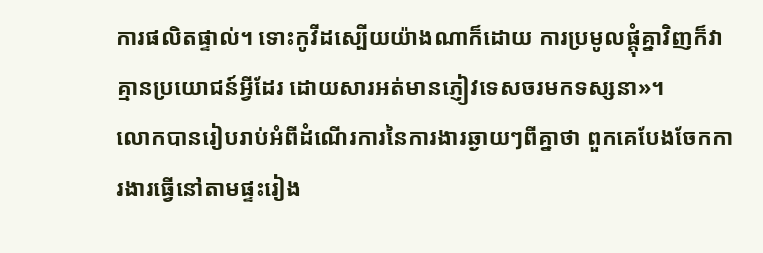ការផលិតផ្ទាល់។ ទោះកូវីដស្បើយយ៉ាងណាក៏ដោយ ការប្រមូលផ្ដុំគ្នាវិញក៏វាគ្មានប្រយោជន៍អ្វីដែរ ដោយសារអត់មានភ្ញៀវទេសចរមកទស្សនា»។
លោកបានរៀបរាប់អំពីដំណើរការនៃការងារឆ្ងាយៗពីគ្នាថា ពួកគេបែងចែកការងារធ្វើនៅតាមផ្ទះរៀង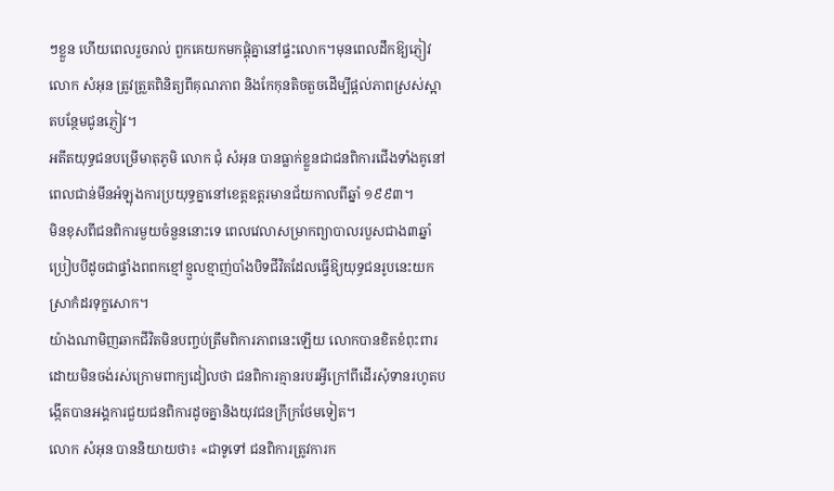ៗខ្លួន ហើយពេលរួចរាល់ ពួកគេយកមកផ្គុំគ្នានៅផ្ទះលោក។មុនពេលដឹកឱ្យភ្ញៀវលោក សំអុន ត្រូវត្រួតពិនិត្យពីគុណភាព និងកែកុនតិចតួចដើម្បីផ្ដល់ភាពស្រស់ស្អាតបន្ថែមជូនភ្ញៀវ។
អតីតយុទ្ធជនបម្រើមាតុភូមិ លោក ជុំ សំអុន បានធ្លាក់ខ្លួនជាជនពិការជើងទាំងគូនៅពេលជាន់មីនអំឡុងការប្រយុទ្ធគ្នានៅខេត្ដឧត្ដរមានជ័យកាលពីឆ្នាំ ១៩៩៣។
មិនខុសពីជនពិការមួយចំនួននោះទេ ពេលវេលាសម្រាកព្យាបាលរបួសជាង៣ឆ្នាំប្រៀបបីដូចជាផ្ទាំងពពកខ្មៅខ្មួលខ្មាញ់បាំងបិទជីវិតដែលធ្វើឱ្យយុទ្ធជនរូបនេះយកស្រាកំដរទុក្ខសោក។
យ៉ាងណាមិញឆាកជីវិតមិនបញ្ចប់ត្រឹមពិការភាពនេះឡើយ លោកបានខិតខំពុះពារដោយមិនចង់រស់ក្រោមពាក្យដៀលថា ជនពិការគ្មានរបរអ្វីក្រៅពីដើរសុំទានរហូតបង្កើតបានអង្គការជួយជនពិការដូចគ្នានិងយុវជនក្រីក្រថែមទៀត។
លោក សំអុន បាននិយាយថា៖ «ជាទូទៅ ជនពិការត្រូវការក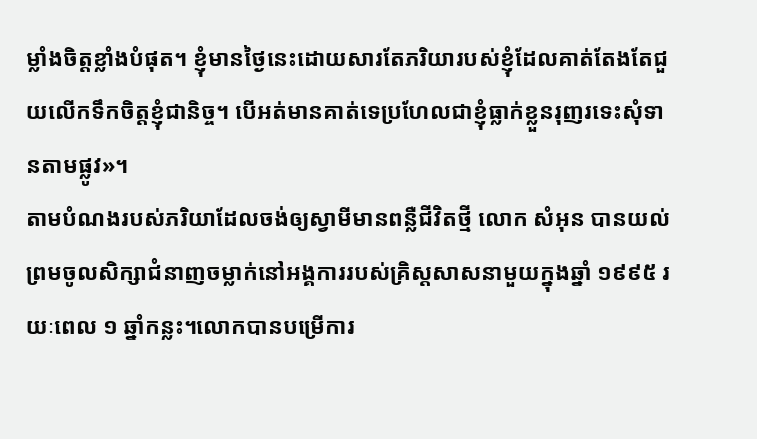ម្លាំងចិត្តខ្លាំងបំផុត។ ខ្ញុំមានថ្ងៃនេះដោយសារតែភរិយារបស់ខ្ញុំដែលគាត់តែងតែជួយលើកទឹកចិត្តខ្ញុំជានិច្ច។ បើអត់មានគាត់ទេប្រហែលជាខ្ញុំធ្លាក់ខ្លួនរុញរទេះសុំទានតាមផ្លូវ»។
តាមបំណងរបស់ភរិយាដែលចង់ឲ្យស្វាមីមានពន្លឺជីវិតថ្មី លោក សំអុន បានយល់ព្រមចូលសិក្សាជំនាញចម្លាក់នៅអង្គការរបស់គ្រិស្ដសាសនាមួយក្នុងឆ្នាំ ១៩៩៥ រយៈពេល ១ ឆ្នាំកន្លះ។លោកបានបម្រើការ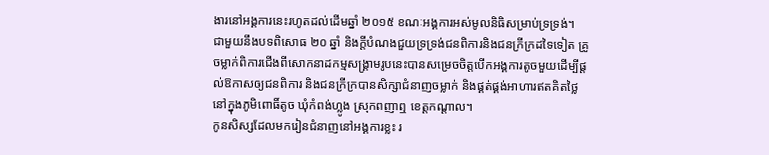ងារនៅអង្គការនេះរហូតដល់ដើមឆ្នាំ ២០១៥ ខណៈអង្គការអស់មូលនិធិសម្រាប់ទ្រទ្រង់។
ជាមួយនឹងបទពិសោធ ២០ ឆ្នាំ និងក្ដីបំណងជួយទ្រទ្រង់ជនពិការនិងជនក្រីក្រដទៃទៀត គ្រូចម្លាក់ពិការជើងពីសោកនាដកម្មសង្គ្រាមរូបនេះបានសម្រេចចិត្តបើកអង្គការតូចមួយដើម្បីផ្ដល់ឱកាសឲ្យជនពិការ និងជនក្រីក្របានសិក្សាជំនាញចម្លាក់ និងផ្គត់ផ្គង់អាហារឥតគិតថ្លៃនៅក្នុងភូមិពោធិ៍តូច ឃុំកំពង់ហ្លូង ស្រុកពញាឮ ខេត្តកណ្ដាល។
កូនសិស្សដែលមករៀនជំនាញនៅអង្គការខ្លះ រ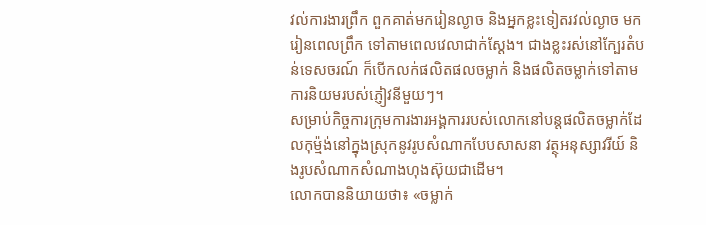វល់ការងារព្រឹក ពួកគាត់មករៀនល្ងាច និងអ្នកខ្លះទៀតរវល់ល្ងាច មករៀនពេលព្រឹក ទៅតាមពេលវេលាជាក់ស្ដែង។ ជាងខ្លះរស់នៅក្បែរតំបន់ទេសចរណ៍ ក៏បើកលក់ផលិតផលចម្លាក់ និងផលិតចម្លាក់ទៅតាមការនិយមរបស់ភ្ញៀវនីមួយៗ។
សម្រាប់កិច្ចការក្រុមការងារអង្គការរបស់លោកនៅបន្ដផលិតចម្លាក់ដែលកុម្ម៉ង់នៅក្នុងស្រុកនូវរូបសំណាកបែបសាសនា វត្ថុអនុស្សាវរីយ៍ និងរូបសំណាកសំណាងហុងស៊ុយជាដើម។
លោកបាននិយាយថា៖ «ចម្លាក់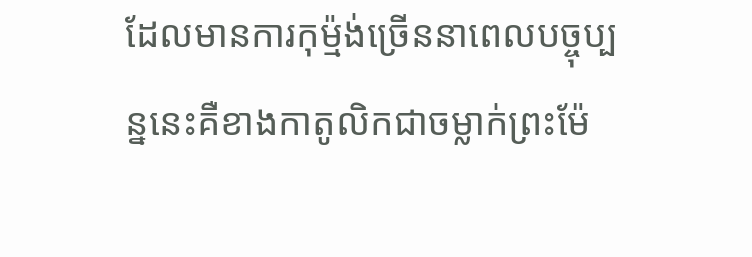ដែលមានការកុម្ម៉ង់ច្រើននាពេលបច្ចុប្បន្ននេះគឺខាងកាតូលិកជាចម្លាក់ព្រះម៉ែ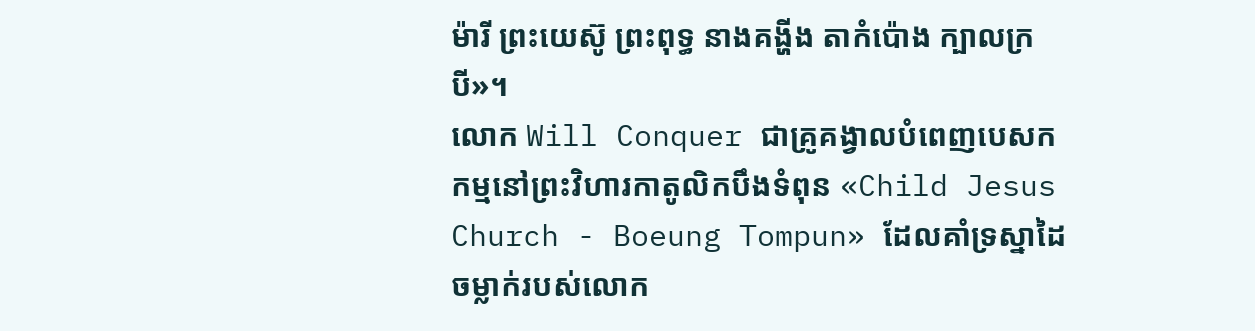ម៉ារី ព្រះយេស៊ូ ព្រះពុទ្ធ នាងគង្ហីង តាកំប៉ោង ក្បាលក្របី»។
លោក Will Conquer ជាគ្រូគង្វាលបំពេញបេសកកម្មនៅព្រះវិហារកាតូលិកបឹងទំពុន «Child Jesus Church - Boeung Tompun» ដែលគាំទ្រស្នាដៃចម្លាក់របស់លោក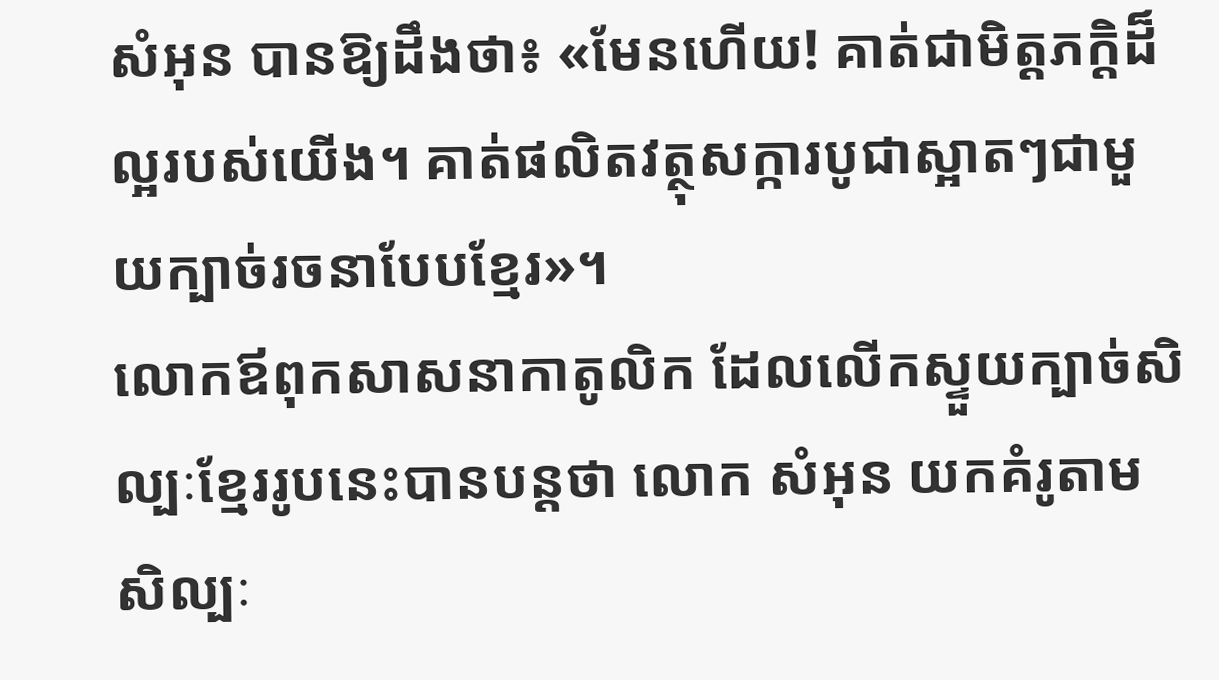សំអុន បានឱ្យដឹងថា៖ «មែនហើយ! គាត់ជាមិត្ដភក្ដិដ៏ល្អរបស់យើង។ គាត់ផលិតវត្ថុសក្ការបូជាស្អាតៗជាមួយក្បាច់រចនាបែបខ្មែរ»។
លោកឪពុកសាសនាកាតូលិក ដែលលើកស្ទួយក្បាច់សិល្បៈខ្មែររូបនេះបានបន្ដថា លោក សំអុន យកគំរូតាមសិល្បៈ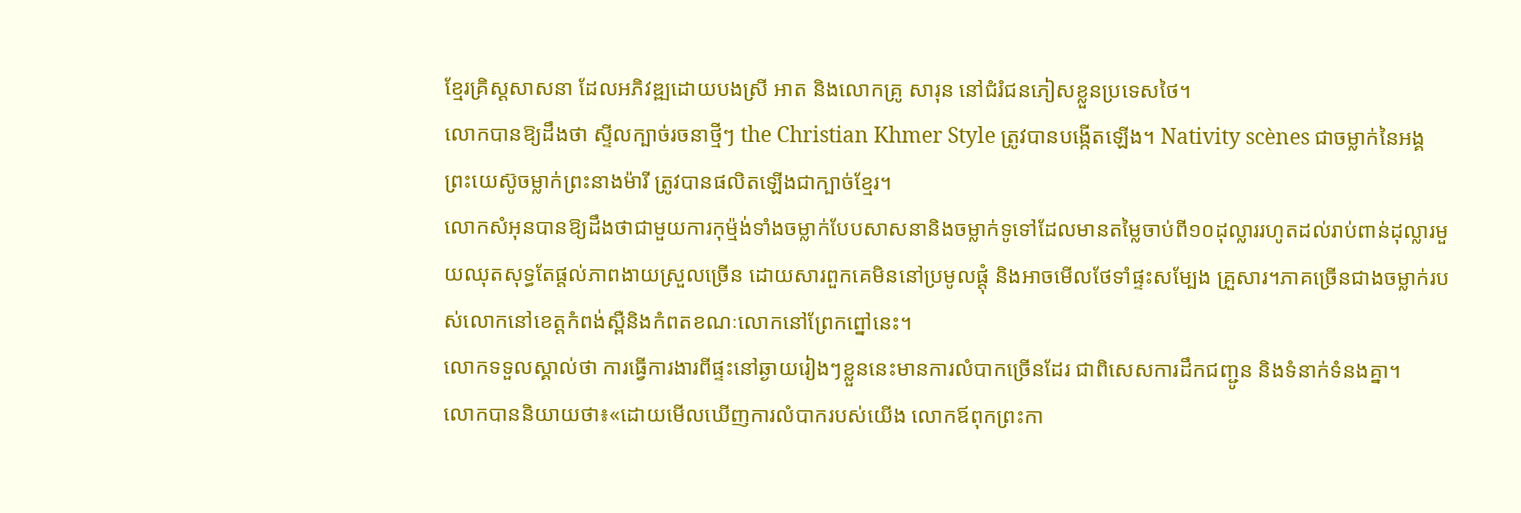ខ្មែរគ្រិស្ដសាសនា ដែលអភិវឌ្ឍដោយបងស្រី អាត និងលោកគ្រូ សារុន នៅជំរំជនភៀសខ្លួនប្រទេសថៃ។
លោកបានឱ្យដឹងថា ស្ទីលក្បាច់រចនាថ្មីៗ the Christian Khmer Style ត្រូវបានបង្កើតឡើង។ Nativity scènes ជាចម្លាក់នៃអង្គព្រះយេស៊ូចម្លាក់ព្រះនាងម៉ារី ត្រូវបានផលិតឡើងជាក្បាច់ខ្មែរ។
លោកសំអុនបានឱ្យដឹងថាជាមួយការកុម្ម៉ង់ទាំងចម្លាក់បែបសាសនានិងចម្លាក់ទូទៅដែលមានតម្លៃចាប់ពី១០ដុល្លាររហូតដល់រាប់ពាន់ដុល្លារមួយឈុតសុទ្ធតែផ្ដល់ភាពងាយស្រួលច្រើន ដោយសារពួកគេមិននៅប្រមូលផ្ដុំ និងអាចមើលថែទាំផ្ទះសម្បែង គ្រួសារ។ភាគច្រើនជាងចម្លាក់របស់លោកនៅខេត្ដកំពង់ស្ពឺនិងកំពតខណៈលោកនៅព្រែកព្នៅនេះ។
លោកទទួលស្គាល់ថា ការធ្វើការងារពីផ្ទះនៅឆ្ងាយរៀងៗខ្លួននេះមានការលំបាកច្រើនដែរ ជាពិសេសការដឹកជញ្ជូន និងទំនាក់ទំនងគ្នា។
លោកបាននិយាយថា៖«ដោយមើលឃើញការលំបាករបស់យើង លោកឪពុកព្រះកា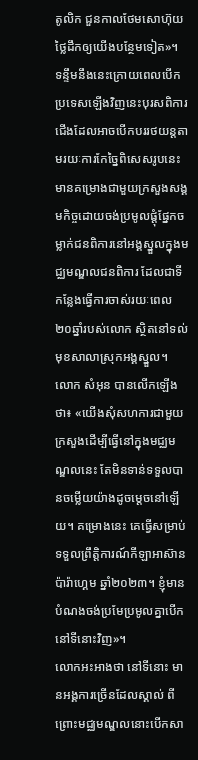តូលិក ជួនកាលថែមសោហ៊ុយថ្លៃដឹកឲ្យយើងបន្ថែមទៀត»។
ទន្ទឹមនឹងនេះក្រោយពេលបើកប្រទេសឡើងវិញនេះបុរសពិការជើងដែលអាចបើកបររថយន្ដតាមរយៈការកែច្នៃពិសេសរូបនេះមានគម្រោងជាមួយក្រសួងសង្គមកិច្ចដោយចង់ប្រមូលផ្ដុំផ្នែកចម្លាក់ជនពិការនៅអង្គស្នួលក្នុងមជ្ឈមណ្ឌលជនពិការ ដែលជាទីកន្លែងធ្វើការចាស់រយៈពេល ២០ឆ្នាំរបស់លោក ស្ថិតនៅទល់មុខសាលាស្រុកអង្គស្នួល។
លោក សំអុន បានលើកឡើងថា៖ «យើងសុំសហការជាមួយក្រសួងដើម្បីធ្វើនៅក្នុងមជ្ឈមណ្ឌលនេះ តែមិនទាន់ទទួលបានចម្លើយយ៉ាងដូចម្ដេចនៅឡើយ។ គម្រោងនេះ គេធ្វើសម្រាប់ទទួលព្រឹត្ដិការណ៍កីឡាអាស៊ានប៉ារ៉ាហ្គេម ឆ្នាំ២០២៣។ ខ្ញុំមានបំណងចង់ប្រមែប្រមូលគ្នាបើកនៅទីនោះវិញ»។
លោកអះអាងថា នៅទីនោះ មានអង្គការច្រើនដែលស្គាល់ ពីព្រោះមជ្ឈមណ្ឌលនោះបើកសា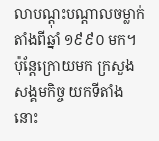លាបណ្ដុះបណ្ដាលចម្លាក់តាំងពីឆ្នាំ ១៩៩០ មក។ ប៉ុន្ដែក្រោយមក ក្រសួងសង្គមកិច្ច យកទីតាំងនោះ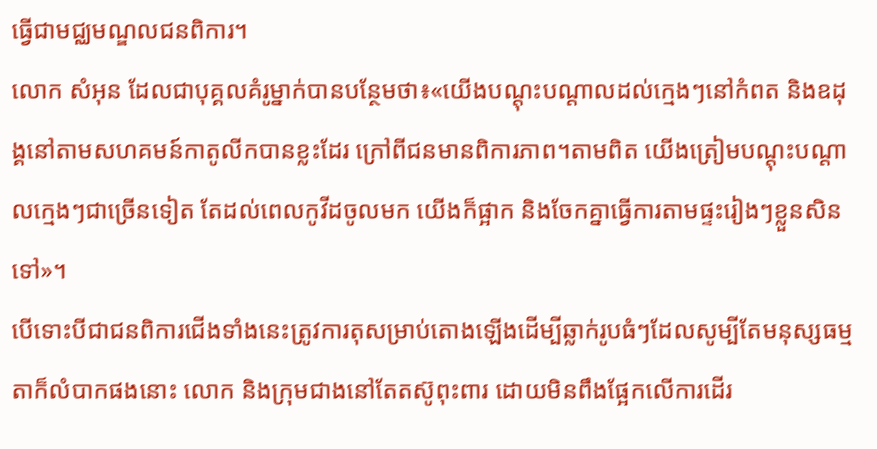ធ្វើជាមជ្ឈមណ្ឌលជនពិការ។
លោក សំអុន ដែលជាបុគ្គលគំរូម្នាក់បានបន្ថែមថា៖«យើងបណ្ដុះបណ្ដាលដល់ក្មេងៗនៅកំពត និងឧដុង្គនៅតាមសហគមន៍កាតូលីកបានខ្លះដែរ ក្រៅពីជនមានពិការភាព។តាមពិត យើងត្រៀមបណ្ដុះបណ្ដាលក្មេងៗជាច្រើនទៀត តែដល់ពេលកូវីដចូលមក យើងក៏ផ្អាក និងចែកគ្នាធ្វើការតាមផ្ទះរៀងៗខ្លួនសិនទៅ»។
បើទោះបីជាជនពិការជើងទាំងនេះត្រូវការតុសម្រាប់តោងឡើងដើម្បីឆ្លាក់រូបធំៗដែលសូម្បីតែមនុស្សធម្មតាក៏លំបាកផងនោះ លោក និងក្រុមជាងនៅតែតស៊ូពុះពារ ដោយមិនពឹងផ្អែកលើការដើរ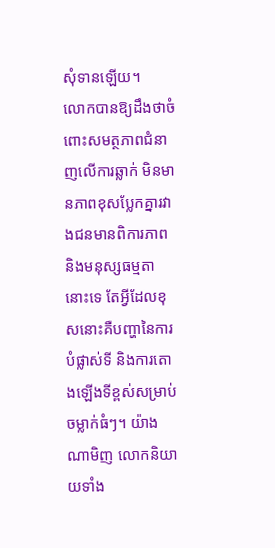សុំទានឡើយ។
លោកបានឱ្យដឹងថាចំពោះសមត្ថភាពជំនាញលើការឆ្លាក់ មិនមានភាពខុសប្លែកគ្នារវាងជនមានពិការភាពនិងមនុស្សធម្មតានោះទេ តែអ្វីដែលខុសនោះគឺបញ្ហានៃការបំផ្លាស់ទី និងការតោងឡើងទីខ្ពស់សម្រាប់ចម្លាក់ធំៗ។ យ៉ាងណាមិញ លោកនិយាយទាំង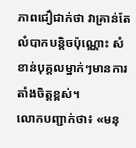ភាពជឿជាក់ថា វាគ្រាន់តែលំបាកបន្ដិចប៉ុណ្ណោះ សំខាន់បុគ្គលម្នាក់ៗមានការតាំងចិត្ដខ្ពស់។
លោកបញ្ជាក់ថា៖ «មនុ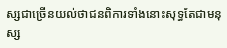ស្សជាច្រើនយល់ថាជនពិការទាំងនោះសុទ្ធតែជាមនុស្ស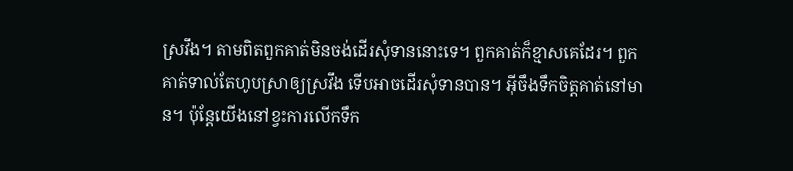ស្រវឹង។ តាមពិតពួកគាត់មិនចង់ដើរសុំទាននោះទេ។ ពួកគាត់ក៏ខ្មាសគេដែរ។ ពួកគាត់ទាល់តែហូបស្រាឲ្យស្រវឹង ទើបអាចដើរសុំទានបាន។ អ៊ីចឹងទឹកចិត្ដគាត់នៅមាន។ ប៉ុន្ដែយើងនៅខ្វះការលើកទឹក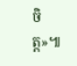ចិត្ដ»៕